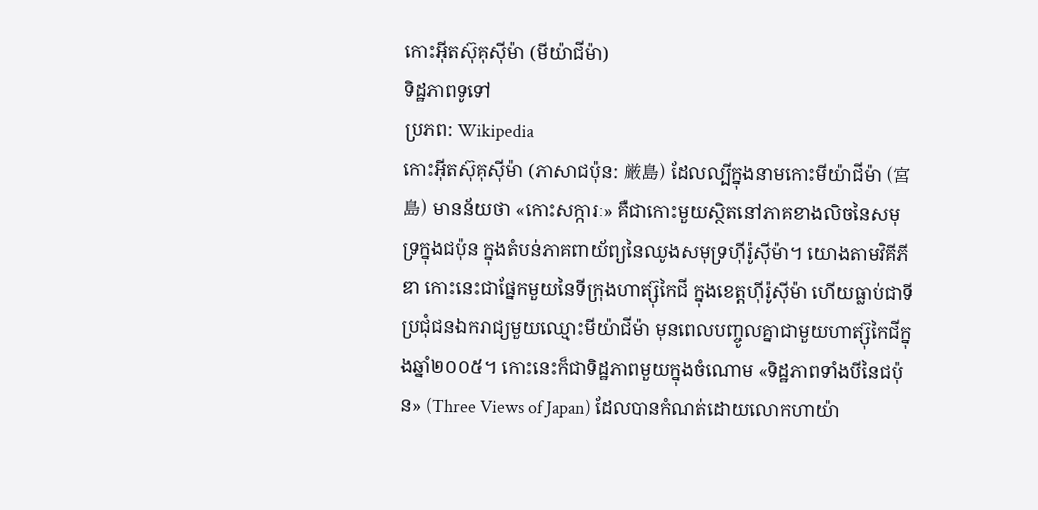កោះអ៊ីតស៊ុគុស៊ីម៉ា (មីយ៉ាជីម៉ា)
ទិដ្ឋភាពទូទៅ
ប្រភព: Wikipedia
កោះអ៊ីតស៊ុគុស៊ីម៉ា (ភាសាជប៉ុន: 厳島) ដែលល្បីក្នុងនាមកោះមីយ៉ាជីម៉ា (宮島) មានន័យថា «កោះសក្ការៈ» គឺជាកោះមួយស្ថិតនៅភាគខាងលិចនៃសមុទ្រក្នុងជប៉ុន ក្នុងតំបន់ភាគពាយ័ព្យនៃឈូងសមុទ្រហ៊ីរ៉ូស៊ីម៉ា។ យោងតាមវិគីភីឌា កោះនេះជាផ្នែកមួយនៃទីក្រុងហាត្ស៊ុកៃជី ក្នុងខេត្តហ៊ីរ៉ូស៊ីម៉ា ហើយធ្លាប់ជាទីប្រជុំជនឯករាជ្យមួយឈ្មោះមីយ៉ាជីម៉ា មុនពេលបញ្ចូលគ្នាជាមួយហាត្ស៊ុកៃជីក្នុងឆ្នាំ២០០៥។ កោះនេះក៏ជាទិដ្ឋភាពមួយក្នុងចំណោម «ទិដ្ឋភាពទាំងបីនៃជប៉ុន» (Three Views of Japan) ដែលបានកំណត់ដោយលោកហាយ៉ា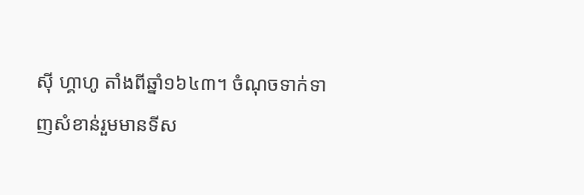ស៊ី ហ្គាហូ តាំងពីឆ្នាំ១៦៤៣។ ចំណុចទាក់ទាញសំខាន់រួមមានទីស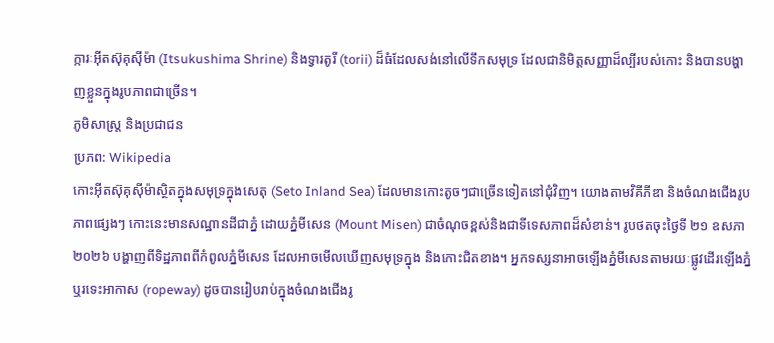ក្ការៈអ៊ីតស៊ុគុស៊ីម៉ា (Itsukushima Shrine) និងទ្វារតូរី (torii) ដ៏ធំដែលសង់នៅលើទឹកសមុទ្រ ដែលជានិមិត្តសញ្ញាដ៏ល្បីរបស់កោះ និងបានបង្ហាញខ្លួនក្នុងរូបភាពជាច្រើន។
ភូមិសាស្ត្រ និងប្រជាជន
ប្រភព: Wikipedia
កោះអ៊ីតស៊ុគុស៊ីម៉ាស្ថិតក្នុងសមុទ្រក្នុងសេតុ (Seto Inland Sea) ដែលមានកោះតូចៗជាច្រើនទៀតនៅជុំវិញ។ យោងតាមវិគីភីឌា និងចំណងជើងរូបភាពផ្សេងៗ កោះនេះមានសណ្ឋានដីជាភ្នំ ដោយភ្នំមីសេន (Mount Misen) ជាចំណុចខ្ពស់និងជាទីទេសភាពដ៏សំខាន់។ រូបថតចុះថ្ងៃទី ២១ ឧសភា ២០២៦ បង្ហាញពីទិដ្ឋភាពពីកំពូលភ្នំមីសេន ដែលអាចមើលឃើញសមុទ្រក្នុង និងកោះជិតខាង។ អ្នកទស្សនាអាចឡើងភ្នំមីសេនតាមរយៈផ្លូវដើរឡើងភ្នំ ឬរទេះអាកាស (ropeway) ដូចបានរៀបរាប់ក្នុងចំណងជើងរូ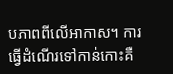បភាពពីលើអាកាស។ ការធ្វើដំណើរទៅកាន់កោះគឺ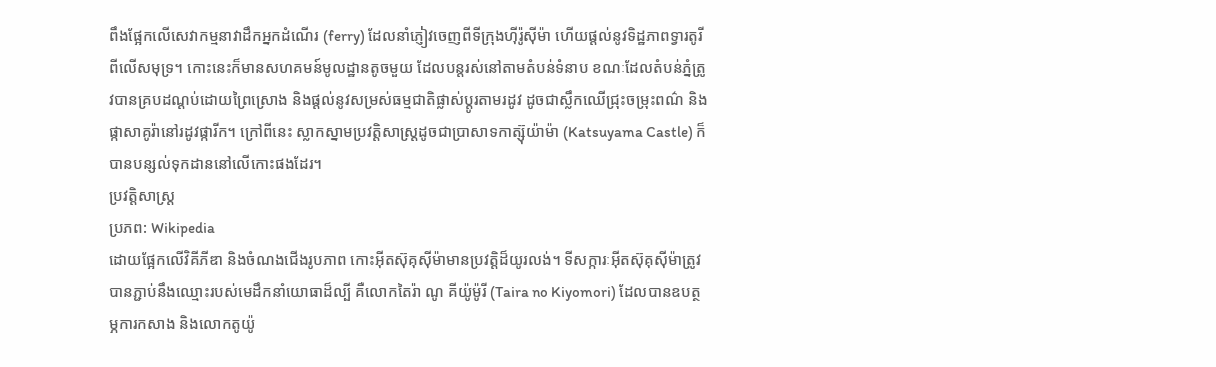ពឹងផ្អែកលើសេវាកម្មនាវាដឹកអ្នកដំណើរ (ferry) ដែលនាំភ្ញៀវចេញពីទីក្រុងហ៊ីរ៉ូស៊ីម៉ា ហើយផ្តល់នូវទិដ្ឋភាពទ្វារតូរីពីលើសមុទ្រ។ កោះនេះក៏មានសហគមន៍មូលដ្ឋានតូចមួយ ដែលបន្តរស់នៅតាមតំបន់ទំនាប ខណៈដែលតំបន់ភ្នំត្រូវបានគ្របដណ្តប់ដោយព្រៃស្រោង និងផ្តល់នូវសម្រស់ធម្មជាតិផ្លាស់ប្តូរតាមរដូវ ដូចជាស្លឹកឈើជ្រុះចម្រុះពណ៌ និងផ្កាសាគូរ៉ានៅរដូវផ្ការីក។ ក្រៅពីនេះ ស្លាកស្នាមប្រវត្តិសាស្ត្រដូចជាប្រាសាទកាត្ស៊ុយ៉ាម៉ា (Katsuyama Castle) ក៏បានបន្សល់ទុកដាននៅលើកោះផងដែរ។
ប្រវត្តិសាស្ត្រ
ប្រភព: Wikipedia
ដោយផ្អែកលើវិគីភីឌា និងចំណងជើងរូបភាព កោះអ៊ីតស៊ុគុស៊ីម៉ាមានប្រវត្តិដ៏យូរលង់។ ទីសក្ការៈអ៊ីតស៊ុគុស៊ីម៉ាត្រូវបានភ្ជាប់នឹងឈ្មោះរបស់មេដឹកនាំយោធាដ៏ល្បី គឺលោកតៃរ៉ា ណូ គីយ៉ូម៉ូរី (Taira no Kiyomori) ដែលបានឧបត្ថម្ភការកសាង និងលោកតូយ៉ូ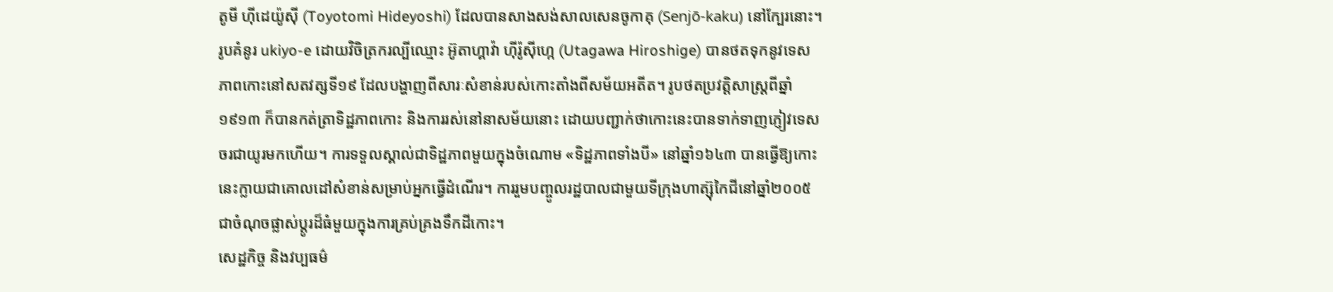តូមី ហ៊ីដេយ៉ូស៊ី (Toyotomi Hideyoshi) ដែលបានសាងសង់សាលសេនចូកាគុ (Senjō-kaku) នៅក្បែរនោះ។ រូបគំនូរ ukiyo-e ដោយវិចិត្រករល្បីឈ្មោះ អ៊ូតាហ្គាវ៉ា ហ៊ីរ៉ូស៊ីហ្កេ (Utagawa Hiroshige) បានថតទុកនូវទេសភាពកោះនៅសតវត្សទី១៩ ដែលបង្ហាញពីសារៈសំខាន់របស់កោះតាំងពីសម័យអតីត។ រូបថតប្រវត្តិសាស្ត្រពីឆ្នាំ១៩១៣ ក៏បានកត់ត្រាទិដ្ឋភាពកោះ និងការរស់នៅនាសម័យនោះ ដោយបញ្ជាក់ថាកោះនេះបានទាក់ទាញភ្ញៀវទេសចរជាយូរមកហើយ។ ការទទួលស្គាល់ជាទិដ្ឋភាពមួយក្នុងចំណោម «ទិដ្ឋភាពទាំងបី» នៅឆ្នាំ១៦៤៣ បានធ្វើឱ្យកោះនេះក្លាយជាគោលដៅសំខាន់សម្រាប់អ្នកធ្វើដំណើរ។ ការរួមបញ្ចូលរដ្ឋបាលជាមួយទីក្រុងហាត្ស៊ុកៃជីនៅឆ្នាំ២០០៥ ជាចំណុចផ្លាស់ប្តូរដ៏ធំមួយក្នុងការគ្រប់គ្រងទឹកដីកោះ។
សេដ្ឋកិច្ច និងវប្បធម៌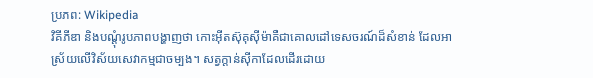ប្រភព: Wikipedia
វិគីភីឌា និងបណ្តុំរូបភាពបង្ហាញថា កោះអ៊ីតស៊ុគុស៊ីម៉ាគឺជាគោលដៅទេសចរណ៍ដ៏សំខាន់ ដែលអាស្រ័យលើវិស័យសេវាកម្មជាចម្បង។ សត្វក្តាន់ស៊ីកាដែលដើរដោយ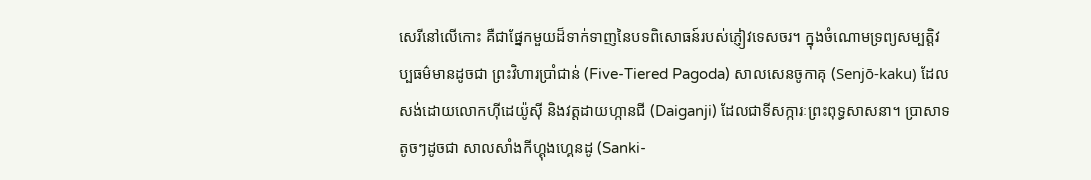សេរីនៅលើកោះ គឺជាផ្នែកមួយដ៏ទាក់ទាញនៃបទពិសោធន៍របស់ភ្ញៀវទេសចរ។ ក្នុងចំណោមទ្រព្យសម្បត្តិវប្បធម៌មានដូចជា ព្រះវិហារប្រាំជាន់ (Five-Tiered Pagoda) សាលសេនចូកាគុ (Senjō-kaku) ដែលសង់ដោយលោកហ៊ីដេយ៉ូស៊ី និងវត្តដាយហ្កានជី (Daiganji) ដែលជាទីសក្ការៈព្រះពុទ្ធសាសនា។ ប្រាសាទតូចៗដូចជា សាលសាំងកីហ្គុងហ្គេនដូ (Sanki-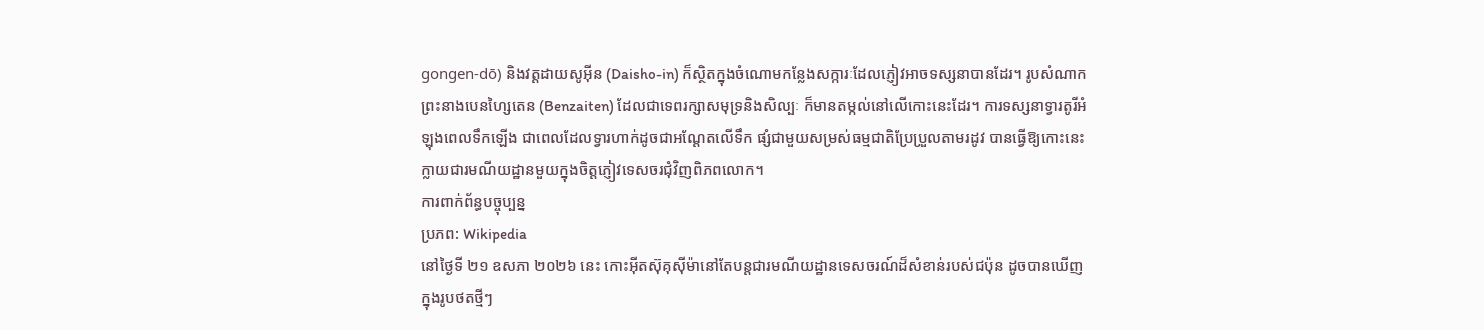gongen-dō) និងវត្តដាយសូអ៊ីន (Daisho-in) ក៏ស្ថិតក្នុងចំណោមកន្លែងសក្ការៈដែលភ្ញៀវអាចទស្សនាបានដែរ។ រូបសំណាកព្រះនាងបេនហ្សៃតេន (Benzaiten) ដែលជាទេពរក្សាសមុទ្រនិងសិល្បៈ ក៏មានតម្កល់នៅលើកោះនេះដែរ។ ការទស្សនាទ្វារតូរីអំឡុងពេលទឹកឡើង ជាពេលដែលទ្វារហាក់ដូចជាអណ្តែតលើទឹក ផ្សំជាមួយសម្រស់ធម្មជាតិប្រែប្រួលតាមរដូវ បានធ្វើឱ្យកោះនេះក្លាយជារមណីយដ្ឋានមួយក្នុងចិត្តភ្ញៀវទេសចរជុំវិញពិភពលោក។
ការពាក់ព័ន្ធបច្ចុប្បន្ន
ប្រភព: Wikipedia
នៅថ្ងៃទី ២១ ឧសភា ២០២៦ នេះ កោះអ៊ីតស៊ុគុស៊ីម៉ានៅតែបន្តជារមណីយដ្ឋានទេសចរណ៍ដ៏សំខាន់របស់ជប៉ុន ដូចបានឃើញក្នុងរូបថតថ្មីៗ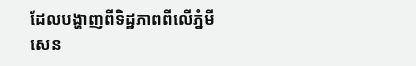ដែលបង្ហាញពីទិដ្ឋភាពពីលើភ្នំមីសេន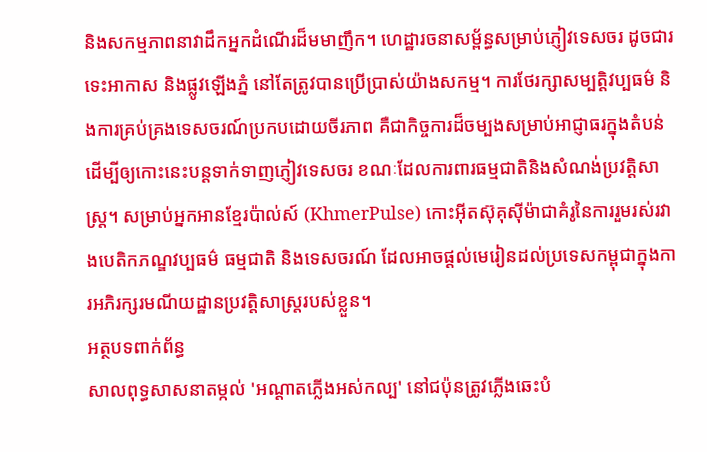និងសកម្មភាពនាវាដឹកអ្នកដំណើរដ៏មមាញឹក។ ហេដ្ឋារចនាសម្ព័ន្ធសម្រាប់ភ្ញៀវទេសចរ ដូចជារទេះអាកាស និងផ្លូវឡើងភ្នំ នៅតែត្រូវបានប្រើប្រាស់យ៉ាងសកម្ម។ ការថែរក្សាសម្បត្តិវប្បធម៌ និងការគ្រប់គ្រងទេសចរណ៍ប្រកបដោយចីរភាព គឺជាកិច្ចការដ៏ចម្បងសម្រាប់អាជ្ញាធរក្នុងតំបន់ ដើម្បីឲ្យកោះនេះបន្តទាក់ទាញភ្ញៀវទេសចរ ខណៈដែលការពារធម្មជាតិនិងសំណង់ប្រវត្តិសាស្ត្រ។ សម្រាប់អ្នកអានខ្មែរប៉ាល់ស៍ (KhmerPulse) កោះអ៊ីតស៊ុគុស៊ីម៉ាជាគំរូនៃការរួមរស់រវាងបេតិកភណ្ឌវប្បធម៌ ធម្មជាតិ និងទេសចរណ៍ ដែលអាចផ្តល់មេរៀនដល់ប្រទេសកម្ពុជាក្នុងការអភិរក្សរមណីយដ្ឋានប្រវត្តិសាស្ត្ររបស់ខ្លួន។
អត្ថបទពាក់ព័ន្ធ
សាលពុទ្ធសាសនាតម្កល់ 'អណ្តាតភ្លើងអស់កល្ប' នៅជប៉ុនត្រូវភ្លើងឆេះបំ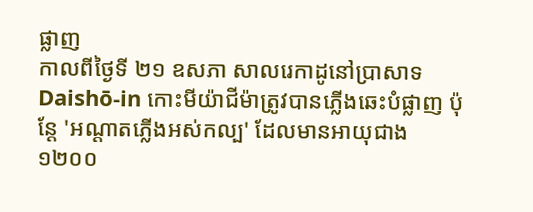ផ្លាញ
កាលពីថ្ងៃទី ២១ ឧសភា សាលរេកាដូនៅប្រាសាទ Daishō-in កោះមីយ៉ាជីម៉ាត្រូវបានភ្លើងឆេះបំផ្លាញ ប៉ុន្តែ 'អណ្តាតភ្លើងអស់កល្ប' ដែលមានអាយុជាង ១២០០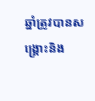ឆ្នាំត្រូវបានសង្គ្រោះនិង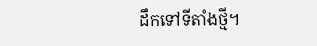ដឹកទៅទីតាំងថ្មី។